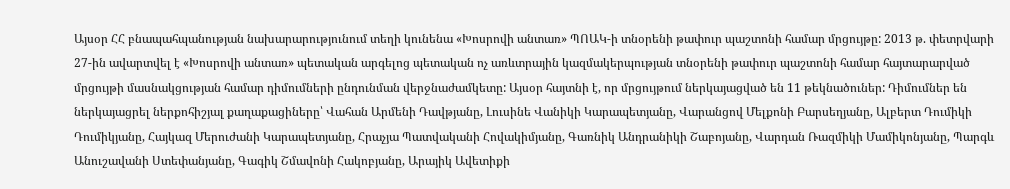Այսօր ՀՀ բնապահպանության նախարարությունում տեղի կունենա «Խոսրովի անտառ» ՊՈԱԿ-ի տնօրենի թափուր պաշտոնի համար մրցույթը: 2013 թ. փետրվարի 27-ին ավարտվել է «Խոսրովի անտառ» պետական արգելոց պետական ոչ առևտրային կազմակերպության տնօրենի թափուր պաշտոնի համար հայտարարված մրցույթի մասնակցության համար դիմումների ընդունման վերջնաժամկետը: Այսօր հայտնի է, որ մրցույթում ներկայացված են 11 թեկնածուներ: Դիմումներ են ներկայացրել ներքոհիշյալ քաղաքացիները՝ Վահան Արմենի Դավթյանը, Լուսինե Վանիկի Կարապետյանը, Վարանցով Մելքոնի Բարսեղյանը, Ալբերտ Դումիկի Դումիկյանը, Հայկազ Մերուժանի Կարապետյանը, Հրաչյա Պատվականի Հովակիմյանը, Գառնիկ Անդրանիկի Շաբոյանը, Վարդան Ռազմիկի Մամիկոնյանը, Պարգև Անուշավանի Ստեփանյանը, Գագիկ Շմավոնի Հակոբյանը, Արայիկ Ավետիքի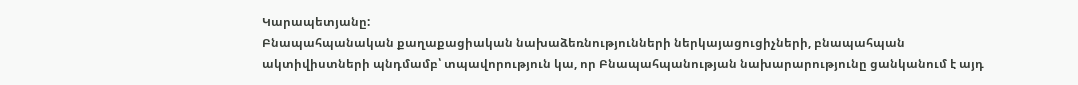Կարապետյանը:
Բնապահպանական քաղաքացիական նախաձեռնությունների ներկայացուցիչների, բնապահպան ակտիվիստների պնդմամբ՝ տպավորություն կա, որ Բնապահպանության նախարարությունը ցանկանում է այդ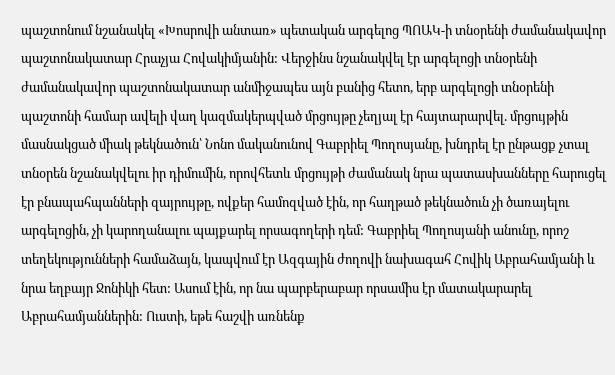պաշտոնում նշանակել «Խոսրովի անտառ» պետական արգելոց ՊՈԱԿ-ի տնօրենի ժամանակավոր պաշտոնակատար Հրաչյա Հովակիմյանին: Վերջինս նշանակվել էր արգելոցի տնօրենի ժամանակավոր պաշտոնակատար անմիջապես այն բանից հետո, երբ արգելոցի տնօրենի պաշտոնի համար ավելի վաղ կազմակերպված մրցույթը չեղյալ էր հայտարարվել. մրցույթին մասնակցած միակ թեկնածուն՝ Նոնո մականունով Գաբրիել Պողոսյանը, խնդրել էր ընթացք չտալ տնօրեն նշանակվելու իր դիմումին, որովհետև մրցույթի ժամանակ նրա պատասխանները հարուցել էր բնապահպանների զայրույթը, ովքեր համոզված էին, որ հաղթած թեկնածուն չի ծառայելու արգելոցին, չի կարողանալու պայքարել որսագողերի դեմ: Գաբրիել Պողոսյանի անունը, որոշ տեղեկությունների համաձայն, կապվում էր Ազգային ժողովի նախագահ Հովիկ Աբրահամյանի և նրա եղբայր Ջոնիկի հետ: Ասում էին, որ նա պարբերաբար որսամիս էր մատակարարել Աբրահամյաններին: Ուստի, եթե հաշվի առնենք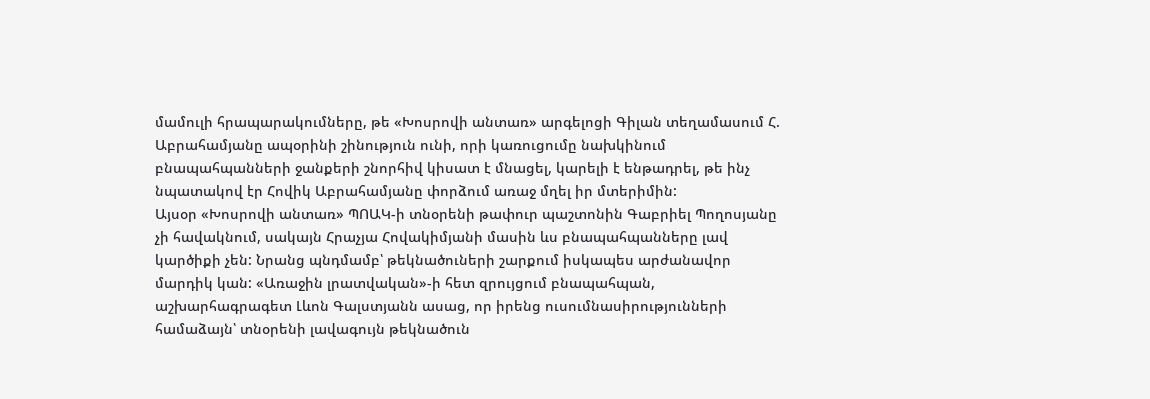մամուլի հրապարակումները, թե «Խոսրովի անտառ» արգելոցի Գիլան տեղամասում Հ. Աբրահամյանը ապօրինի շինություն ունի, որի կառուցումը նախկինում բնապահպանների ջանքերի շնորհիվ կիսատ է մնացել, կարելի է ենթադրել, թե ինչ նպատակով էր Հովիկ Աբրահամյանը փորձում առաջ մղել իր մտերիմին:
Այսօր «Խոսրովի անտառ» ՊՈԱԿ-ի տնօրենի թափուր պաշտոնին Գաբրիել Պողոսյանը չի հավակնում, սակայն Հրաչյա Հովակիմյանի մասին ևս բնապահպանները լավ կարծիքի չեն: Նրանց պնդմամբ՝ թեկնածուների շարքում իսկապես արժանավոր մարդիկ կան: «Առաջին լրատվական»-ի հետ զրույցում բնապահպան, աշխարհագրագետ Լևոն Գալստյանն ասաց, որ իրենց ուսումնասիրությունների համաձայն՝ տնօրենի լավագույն թեկնածուն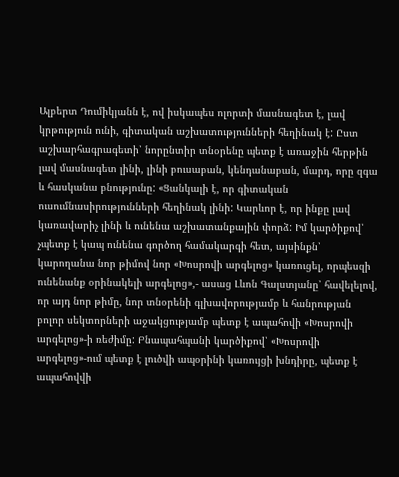Ալբերտ Դումիկյանն է, ով իսկապես ոլորտի մասնագետ է, լավ կրթություն ունի, գիտական աշխատությունների հեղինակ է: Ըստ աշխարհագրագետի՝ նորընտիր տնօրենը պետք է առաջին հերթին լավ մասնագետ լինի, լինի բուսաբան, կենդանաբան, մարդ, որը զգա և հասկանա բնությունը: «Ցանկալի է, որ գիտական ուսումնասիրությունների հեղինակ լինի: Կարևոր է, որ ինքը լավ կառավարիչ լինի և ունենա աշխատանքային փորձ: Իմ կարծիքով՝ չպետք է կապ ունենա գործող համակարգի հետ, այսինքն՝ կարողանա նոր թիմով նոր «Խոսրովի արգելոց» կառուցել, որպեսզի ունենանք օրինակելի արգելոց»,- ասաց Լևոն Գալստյանը՝ հավելելով, որ այդ նոր թիմը, նոր տնօրենի գլխավորությամբ և հանրության բոլոր սեկտորների աջակցությամբ պետք է ապահովի «Խոսրովի արգելոց»-ի ռեժիմը: Բնապահպանի կարծիքով՝ «Խոսրովի արգելոց»-ում պետք է լուծվի ապօրինի կառույցի խնդիրը, պետք է ապահովվի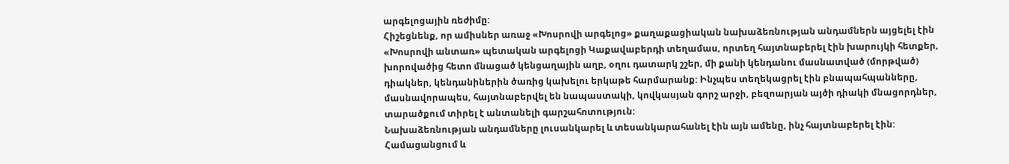արգելոցային ռեժիմը:
Հիշեցնենք, որ ամիսներ առաջ «Խոսրովի արգելոց» քաղաքացիական նախաձեռնության անդամներն այցելել էին «Խոսրովի անտառ» պետական արգելոցի Կաքավաբերդի տեղամաս, որտեղ հայտնաբերել էին խարույկի հետքեր, խորովածից հետո մնացած կենցաղային աղբ, օղու դատարկ շշեր, մի քանի կենդանու մասնատված (մորթված) դիակներ, կենդանիներին ծառից կախելու երկաթե հարմարանք: Ինչպես տեղեկացրել էին բնապահպանները, մասնավորապես, հայտնաբերվել են նապաստակի, կովկասյան գորշ արջի, բեզոարյան այծի դիակի մնացորդներ, տարածքում տիրել է անտանելի գարշահոտություն:
Նախաձեռնության անդամները լուսանկարել և տեսանկարահանել էին այն ամենը, ինչ հայտնաբերել էին: Համացանցում և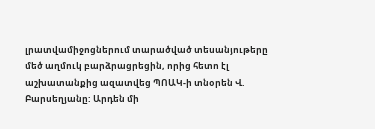լրատվամիջոցներում տարածված տեսանյութերը մեծ աղմուկ բարձրացրեցին, որից հետո էլ աշխատանքից ազատվեց ՊՈԱԿ-ի տնօրեն Վ. Բարսեղյանը: Արդեն մի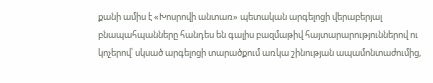քանի ամիս է «Խոսրովի անտառ» պետական արգելոցի վերաբերյալ բնապահպանները հանդես են գալիս բազմաթիվ հայտարարություններով ու կոչերով՝ սկսած արգելոցի տարածքում առկա շինության ապամոնտաժումից,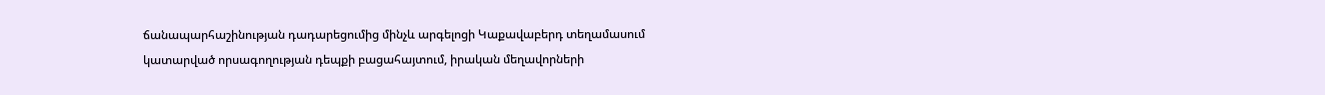ճանապարհաշինության դադարեցումից մինչև արգելոցի Կաքավաբերդ տեղամասում կատարված որսագողության դեպքի բացահայտում, իրական մեղավորների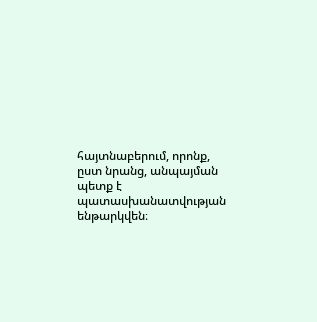հայտնաբերում, որոնք, ըստ նրանց, անպայման պետք է պատասխանատվության ենթարկվեն։